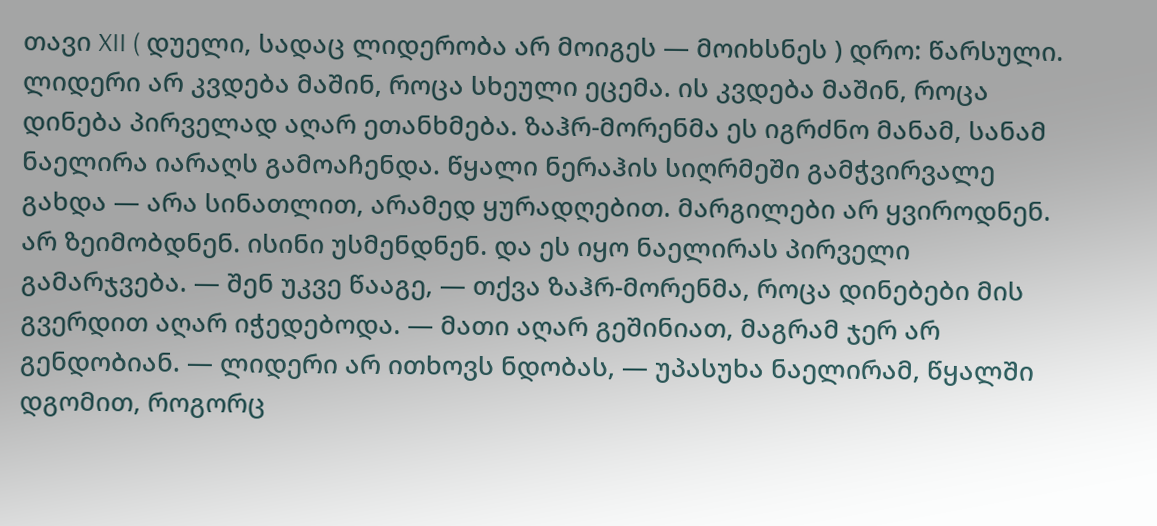თავი XII ( დუელი, სადაც ლიდერობა არ მოიგეს — მოიხსნეს ) დრო: წარსული. ლიდერი არ კვდება მაშინ, როცა სხეული ეცემა. ის კვდება მაშინ, როცა დინება პირველად აღარ ეთანხმება. ზაჰრ-მორენმა ეს იგრძნო მანამ, სანამ ნაელირა იარაღს გამოაჩენდა. წყალი ნერაჰის სიღრმეში გამჭვირვალე გახდა — არა სინათლით, არამედ ყურადღებით. მარგილები არ ყვიროდნენ. არ ზეიმობდნენ. ისინი უსმენდნენ. და ეს იყო ნაელირას პირველი გამარჯვება. — შენ უკვე წააგე, — თქვა ზაჰრ-მორენმა, როცა დინებები მის გვერდით აღარ იჭედებოდა. — მათი აღარ გეშინიათ, მაგრამ ჯერ არ გენდობიან. — ლიდერი არ ითხოვს ნდობას, — უპასუხა ნაელირამ, წყალში დგომით, როგორც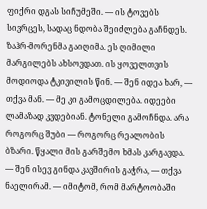ფიქრი დგას სიჩუმეში. — ის ტოვებს სივრცეს, სადაც ნდობა შეიძლება გაჩნდეს. ზაჰრ-მორენმა გაიღიმა. ეს ღიმილი მარგილებს ახსოვდათ. ის ყოველთვის მოდიოდა ტკივილის წინ. — შენ იდეა ხარ, — თქვა მან. — მე კი გამოცდილება. იდეები ლამაზად კვდებიან. ტონელი გამოჩნდა. არა როგორც შუბი — როგორც რეალობის ბზარი. წყალი მის გარშემო ხმას კარგავდა. — შენ ისევ გინდა კავშირის გაჭრა, — თქვა ნაელირამ. — იმიტომ, რომ მარტოობაში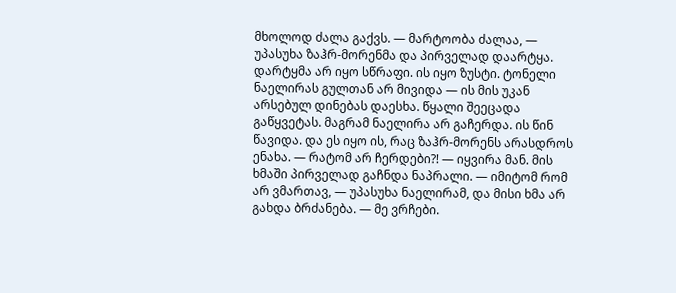მხოლოდ ძალა გაქვს. — მარტოობა ძალაა, — უპასუხა ზაჰრ-მორენმა და პირველად დაარტყა. დარტყმა არ იყო სწრაფი. ის იყო ზუსტი. ტონელი ნაელირას გულთან არ მივიდა — ის მის უკან არსებულ დინებას დაესხა. წყალი შეეცადა გაწყვეტას. მაგრამ ნაელირა არ გაჩერდა. ის წინ წავიდა. და ეს იყო ის, რაც ზაჰრ-მორენს არასდროს ენახა. — რატომ არ ჩერდები?! — იყვირა მან. მის ხმაში პირველად გაჩნდა ნაპრალი. — იმიტომ რომ არ ვმართავ, — უპასუხა ნაელირამ, და მისი ხმა არ გახდა ბრძანება. — მე ვრჩები.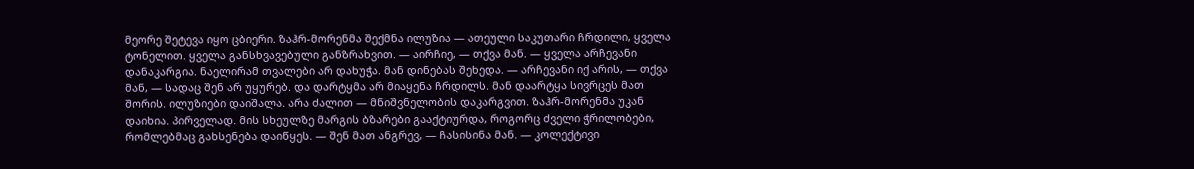მეორე შეტევა იყო ცბიერი. ზაჰრ-მორენმა შექმნა ილუზია — ათეული საკუთარი ჩრდილი, ყველა ტონელით. ყველა განსხვავებული განზრახვით. — აირჩიე, — თქვა მან. — ყველა არჩევანი დანაკარგია. ნაელირამ თვალები არ დახუჭა. მან დინებას შეხედა. — არჩევანი იქ არის, — თქვა მან, — სადაც შენ არ უყურებ. და დარტყმა არ მიაყენა ჩრდილს. მან დაარტყა სივრცეს მათ შორის. ილუზიები დაიშალა. არა ძალით — მნიშვნელობის დაკარგვით. ზაჰრ-მორენმა უკან დაიხია. პირველად. მის სხეულზე მარგის ბზარები გააქტიურდა, როგორც ძველი ჭრილობები, რომლებმაც გახსენება დაიწყეს. — შენ მათ ანგრევ, — ჩასისინა მან. — კოლექტივი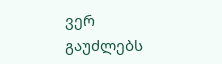ვერ გაუძლებს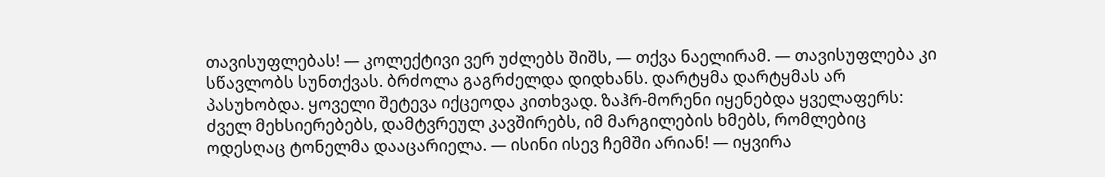თავისუფლებას! — კოლექტივი ვერ უძლებს შიშს, — თქვა ნაელირამ. — თავისუფლება კი სწავლობს სუნთქვას. ბრძოლა გაგრძელდა დიდხანს. დარტყმა დარტყმას არ პასუხობდა. ყოველი შეტევა იქცეოდა კითხვად. ზაჰრ-მორენი იყენებდა ყველაფერს: ძველ მეხსიერებებს, დამტვრეულ კავშირებს, იმ მარგილების ხმებს, რომლებიც ოდესღაც ტონელმა დააცარიელა. — ისინი ისევ ჩემში არიან! — იყვირა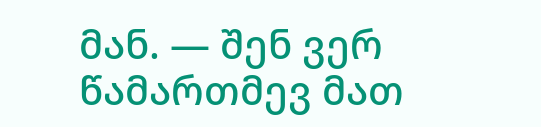მან. — შენ ვერ წამართმევ მათ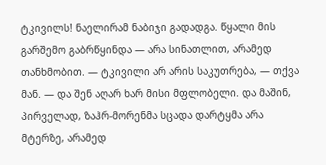ტკივილს! ნაელირამ ნაბიჯი გადადგა. წყალი მის გარშემო გაბრწყინდა — არა სინათლით, არამედ თანხმობით. — ტკივილი არ არის საკუთრება, — თქვა მან. — და შენ აღარ ხარ მისი მფლობელი. და მაშინ, პირველად, ზაჰრ-მორენმა სცადა დარტყმა არა მტერზე, არამედ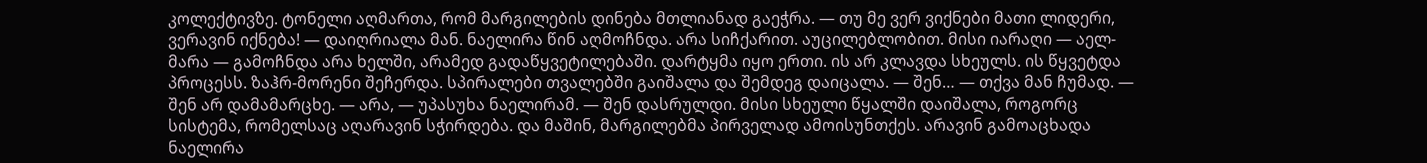კოლექტივზე. ტონელი აღმართა, რომ მარგილების დინება მთლიანად გაეჭრა. — თუ მე ვერ ვიქნები მათი ლიდერი, ვერავინ იქნება! — დაიღრიალა მან. ნაელირა წინ აღმოჩნდა. არა სიჩქარით. აუცილებლობით. მისი იარაღი — აელ-მარა — გამოჩნდა არა ხელში, არამედ გადაწყვეტილებაში. დარტყმა იყო ერთი. ის არ კლავდა სხეულს. ის წყვეტდა პროცესს. ზაჰრ-მორენი შეჩერდა. სპირალები თვალებში გაიშალა და შემდეგ დაიცალა. — შენ… — თქვა მან ჩუმად. — შენ არ დამამარცხე. — არა, — უპასუხა ნაელირამ. — შენ დასრულდი. მისი სხეული წყალში დაიშალა, როგორც სისტემა, რომელსაც აღარავინ სჭირდება. და მაშინ, მარგილებმა პირველად ამოისუნთქეს. არავინ გამოაცხადა ნაელირა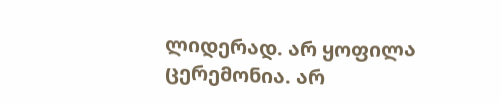ლიდერად. არ ყოფილა ცერემონია. არ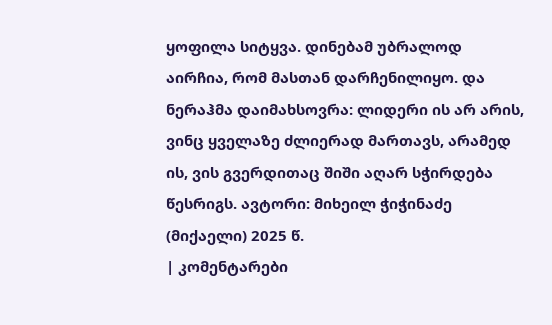ყოფილა სიტყვა. დინებამ უბრალოდ აირჩია, რომ მასთან დარჩენილიყო. და ნერაჰმა დაიმახსოვრა: ლიდერი ის არ არის, ვინც ყველაზე ძლიერად მართავს, არამედ ის, ვის გვერდითაც შიში აღარ სჭირდება წესრიგს. ავტორი: მიხეილ ჭიჭინაძე (მიქაელი) 2025 წ.
| კომენტარები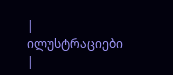|
ილუსტრაციები |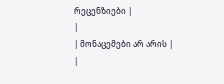რეცენზიები |
|
| მონაცემები არ არის |
|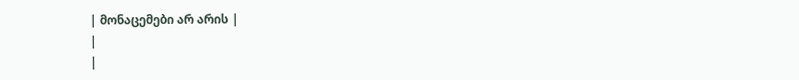| მონაცემები არ არის |
|
|